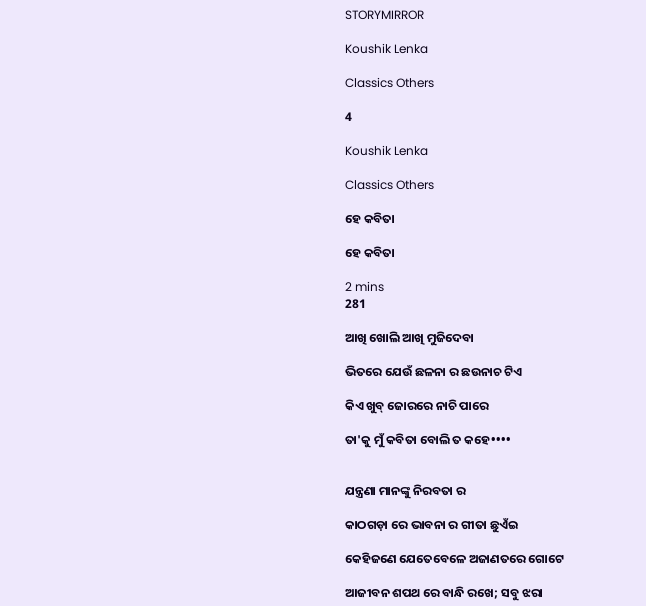STORYMIRROR

Koushik Lenka

Classics Others

4

Koushik Lenka

Classics Others

ହେ କବିତା

ହେ କବିତା

2 mins
281

ଆଖି ଖୋଲି ଆଖି ମୁଜିଦେବା

ଭିତରେ ଯେଉଁ ଛଳନା ର ଛ‌ଉନାଚ ଟିଏ

କିଏ ଖୁବ୍ ଜୋରରେ ନାଚି ପାରେ

ତା'କୁ ମୁଁ କବିତା ବୋଲି ତ କହେ••••


ଯନ୍ତ୍ରଣା ମାନଙ୍କୁ ନିରବତା ର

କାଠଗଡ଼ା ରେ ଭାବନା ର ଗୀତା ଛୁଏଁଇ

କେହିଜଣେ ଯେତେବେଳେ ଅଜାଣତରେ ଗୋଟେ

ଆଜୀବନ ଶପଥ ରେ ବାନ୍ଧି ରଖେ; ସବୁ ଝରା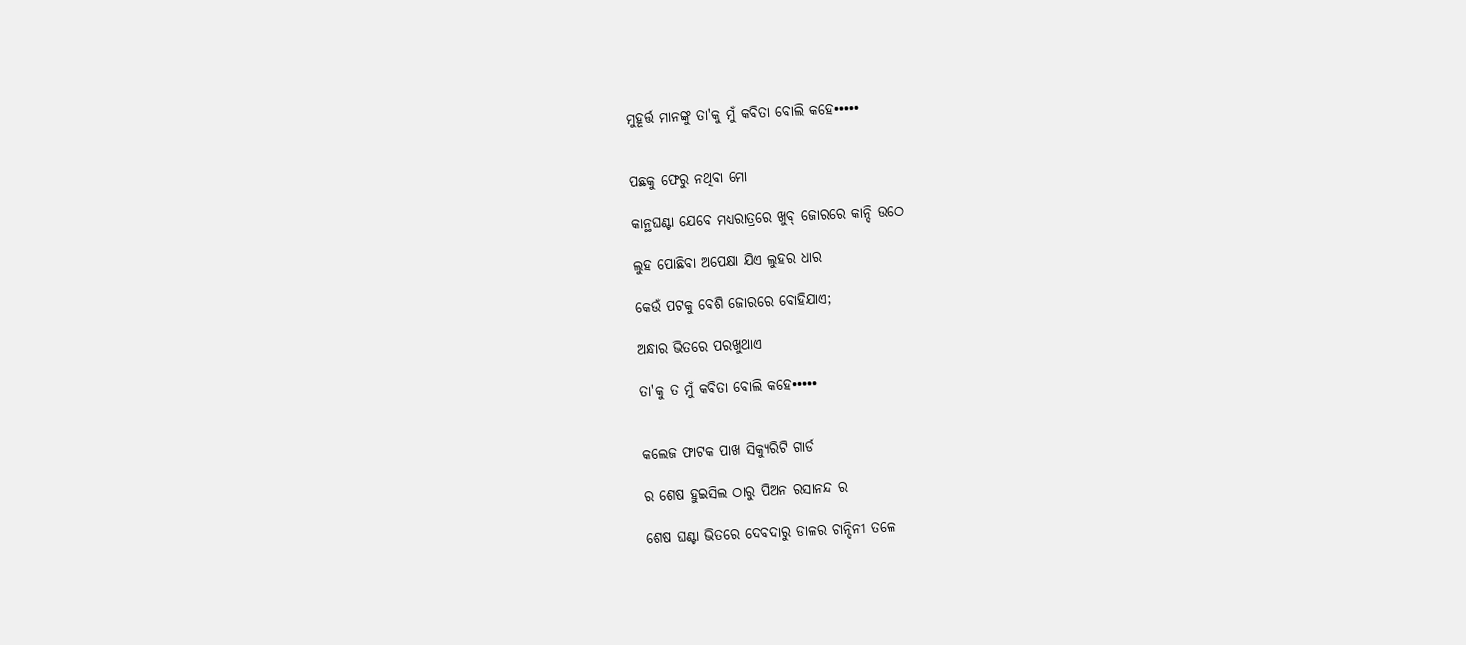ମୁହୂର୍ତ୍ତ ମାନଙ୍କୁ ତା'କୁ ମୁଁ କବିତା ବୋଲି କହେ•••••


ପଛକୁ ଫେରୁ ନଥିବା ମୋ

କାନ୍ଥଘଣ୍ଟା ଯେବେ ମଧ୍ୟରାତ୍ରରେ ଖୁବ୍ ଜୋରରେ କାନ୍ଦି ଉଠେ

ଲୁହ ପୋଛିବା ଅପେକ୍ଷା ଯିଏ ଲୁହର ଧାର

କେଉଁ ପଟକୁ ବେଶି ଜୋରରେ ବୋହିଯାଏ;

ଅନ୍ଧାର ଭିତରେ ପରଖୁଥାଏ

ତା'କୁ ତ ମୁଁ କବିତା ବୋଲି କହେ•••••


କଲେଜ ଫାଟକ ପାଖ ସିକ୍ୟୁରିଟି ଗାର୍ଡ

ର ଶେଷ ହୁଇସିଲ ଠାରୁ ପିଅନ ରସାନନ୍ଦ ର

ଶେଷ ଘଣ୍ଟା ଭିତରେ ଦେବଦାରୁ ଡାଳର ଚାନ୍ଦିନୀ ତଳେ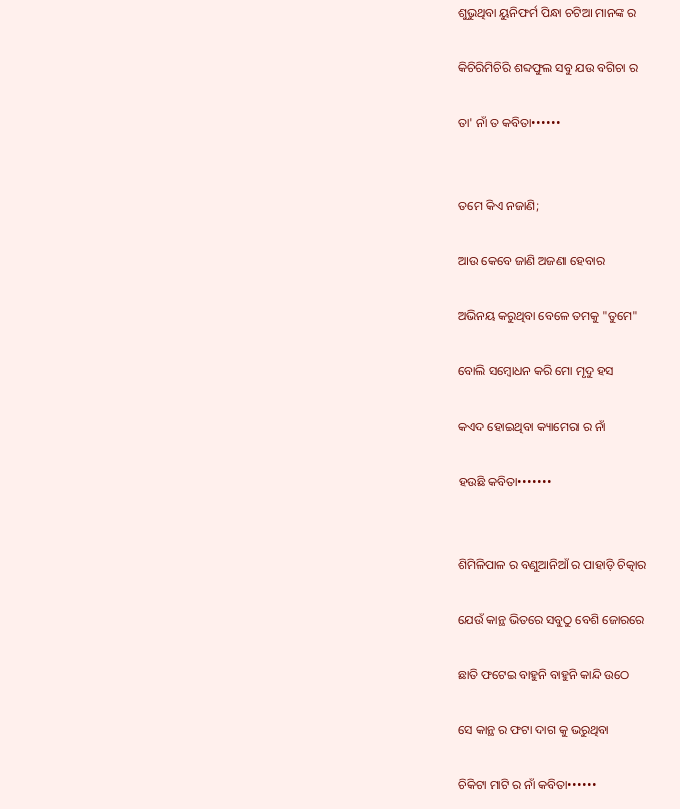ଶୁଭୁଥିବା ୟୁନିଫର୍ମ ପିନ୍ଧା ଚଟିଆ ମାନଙ୍କ ର

କିଚିରିମିଚିରି ଶବ୍ଦଫୁଲ ସବୁ ଯ‌ଉ ବଗିଚା ର

ତା' ନାଁ ତ କବିତା••••••


ତମେ କିଏ ନଜାଣି;

ଆଉ କେବେ ଜାଣି ଅଜଣା ହେବାର

ଅଭିନୟ କରୁଥିବା ବେଳେ ତମକୁ "ତୁମେ"

ବୋଲି ସମ୍ବୋଧନ କରି ମୋ ମୃଦୁ ହସ

କ‌ଏଦ ହୋଇଥିବା କ୍ୟାମେରା ର ନାଁ

ହ‌ଉଛି କବିତା•••••••


ଶିମିଳିପାଳ ର ବଣୁଆନିଆଁ ର ପାହାଡ଼ି ଚିତ୍କାର

ଯେଉଁ କାନ୍ଥ ଭିତରେ ସବୁଠୁ ବେଶି ଜୋରରେ

ଛାତି ଫଟେଇ ବାହୁନି ବାହୁନି କାନ୍ଦି ଉଠେ

ସେ କାନ୍ଥ ର ଫଟା ଦାଗ କୁ ଭରୁଥିବା

ଚିକିଟା ମାଟି ର ନାଁ କବିତା••••••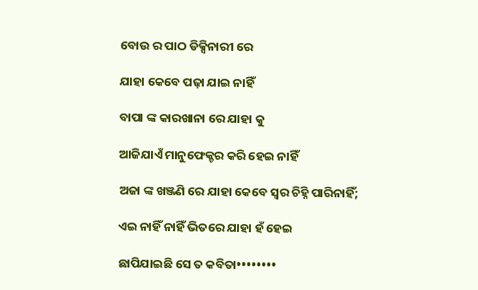ବୋଉ ର ପାଠ ଡିକ୍ସିନାରୀ ରେ

ଯାହା କେବେ ପଢ଼ା ଯାଇ ନାହିଁ

ବାପା ଙ୍କ କାରଖାନା ରେ ଯାହା କୁ

ଆଜିଯାଏଁ ମାନୁଫେକ୍ଚର କରି ହେଇ ନାହିଁ

ଅଜା ଙ୍କ ଖଞ୍ଜଣି ରେ ଯାହା କେବେ ସ୍ୱର ଚିହ୍ନି ପାରିନାହିଁ;

ଏଇ ନାହିଁ ନାହିଁ ଭିତରେ ଯାହା ହଁ ହେଇ

ଛାପିଯାଇଛି ସେ ତ କବିତା••••••••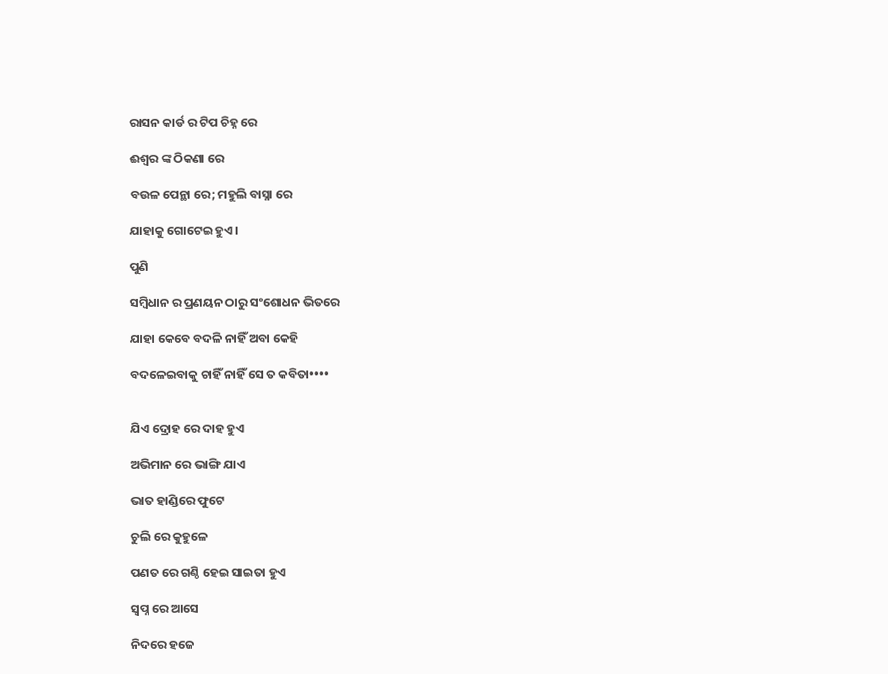ରାସନ କାର୍ଡ ର ଟିପ ଚିହ୍ନ ରେ

ଈଶ୍ୱର ଙ୍କ ଠିକଣା ରେ

ବ‌ଉଳ ପେନ୍ଥା ରେ; ମହୁଲି ବାସ୍ନା ରେ

ଯାହାକୁ ଗୋଟେଇ ହୁଏ।

ପୁଣି

ସମ୍ବିଧାନ ର ପ୍ରଣୟନ ଠାରୁ ସଂଶୋଧନ ଭିତରେ

ଯାହା କେବେ ବଦଳି ନାହିଁ ଅବା କେହି

ବଦଳେଇବାକୁ ଚାହିଁ ନାହିଁ ସେ ତ କବିତା••••


ଯିଏ ଦ୍ରୋହ ରେ ଦାହ ହୁଏ

ଅଭିମାନ ରେ ଭାଙ୍ଗି ଯାଏ

ଭାତ ହାଣ୍ଡିରେ ଫୁଟେ

ଚୁଲି ରେ କୁହୁଳେ

ପଣତ ରେ ଗଣ୍ଠି ହେଇ ସାଇତା ହୁଏ

ସ୍ୱପ୍ନ ରେ ଆସେ

ନିଦରେ ହଜେ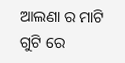ଆଲଣା ର ମାଟି ଗୁଟି ରେ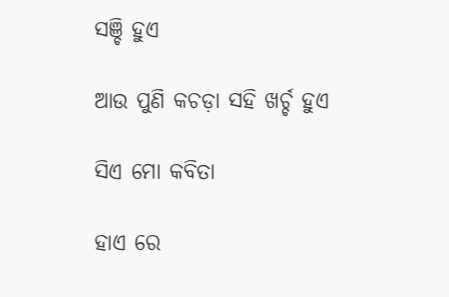ସଞ୍ଚି ହୁଏ

ଆଉ ପୁଣି କଚଡ଼ା ସହି ଖର୍ଚ୍ଚ ହୁଏ

ସିଏ ମୋ କବିତା

ହାଏ ରେ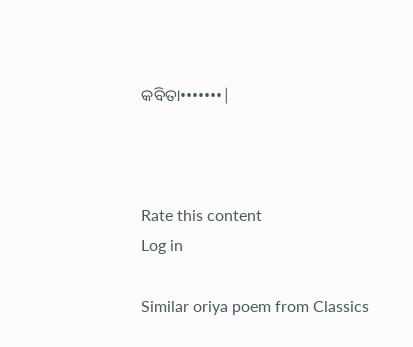କବିତା•••••••|



Rate this content
Log in

Similar oriya poem from Classics